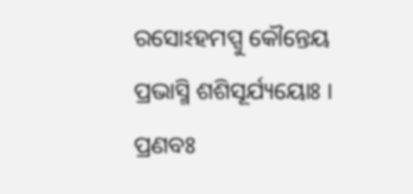ରସୋଽହମପ୍ସୁ କୌନ୍ତେୟ ପ୍ରଭାସ୍ମି ଶଶିସୂର୍ଯ୍ୟୟୋଃ ।
ପ୍ରଣବଃ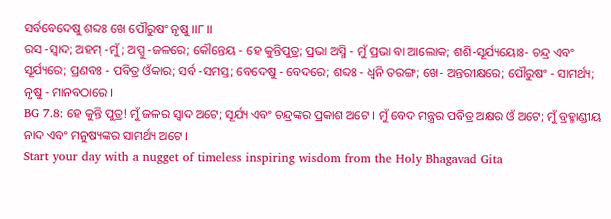ସର୍ବବେଦେଷୁ ଶବ୍ଦଃ ଖେ ପୌରୁଷଂ ନୃଷୁ ।।୮।।
ରସ -ସ୍ୱାଦ; ଅହମ୍ -ମୁଁ; ଅପ୍ସୁ -ଜଳରେ; କୌନ୍ତେୟ - ହେ କୁନ୍ତିପୁତ୍ର; ପ୍ରଭା ଅସ୍ମି - ମୁଁ ପ୍ରଭା ବା ଆଲୋକ; ଶଶି-ସୂର୍ଯ୍ୟୟୋଃ- ଚନ୍ଦ୍ର ଏବଂ ସୂର୍ଯ୍ୟରେ; ପ୍ରଣବଃ - ପବିତ୍ର ଓଁକାର; ସର୍ବ -ସମସ୍ତ; ବେଦେଷୁ - ବେଦରେ; ଶବ୍ଦଃ - ଧ୍ୱନି ତରଙ୍ଗ; ଖେ- ଅନ୍ତରୀକ୍ଷରେ; ପୌରୁଷଂ - ସାମର୍ଥ୍ୟ; ନୃଷୁ - ମାନବଠାରେ ।
BG 7.8: ହେ କୁନ୍ତି ପୁତ୍ର! ମୁଁ ଜଳର ସ୍ୱାଦ ଅଟେ; ସୂର୍ଯ୍ୟ ଏବଂ ଚନ୍ଦ୍ରଙ୍କର ପ୍ରକାଶ ଅଟେ । ମୁଁ ବେଦ ମନ୍ତ୍ରର ପବିତ୍ର ଅକ୍ଷର ଓଁ ଅଟେ; ମୁଁ ବ୍ରହ୍ମାଣ୍ଡୀୟ ନାଦ ଏବଂ ମନୁଷ୍ୟଙ୍କର ସାମର୍ଥ୍ୟ ଅଟେ ।
Start your day with a nugget of timeless inspiring wisdom from the Holy Bhagavad Gita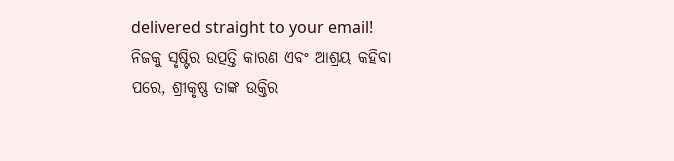delivered straight to your email!
ନିଜକୁ ସୃଷ୍ଟିର ଉତ୍ପତ୍ତି କାରଣ ଏବଂ ଆଶ୍ରୟ କହିବା ପରେ, ଶ୍ରୀକୃଷ୍ଣ ତାଙ୍କ ଉକ୍ତିର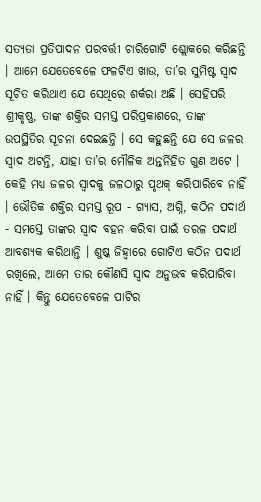ସତ୍ୟତା ପ୍ରତିପାଦନ ପରବର୍ତ୍ତୀ ଚାରିଗୋଟି ଶ୍ଲୋକରେ କରିଛନ୍ତି । ଆମେ ଯେତେବେଳେ ଫଳଟିଏ ଖାଉ, ତା’ର ସୁମିଷ୍ଟ ସ୍ୱାଦ ସୂଚିତ କରିଥାଏ ଯେ ସେଥିରେ ଶର୍କରା ଅଛି । ସେହିପରି ଶ୍ରୀକୃଷ୍ଣ, ତାଙ୍କ ଶକ୍ତିର ସମସ୍ତ ପରିପ୍ରକାଶରେ, ତାଙ୍କ ଉପସ୍ଥିତିର ସୂଚନା ଦେଇଛନ୍ତି । ସେ କହୁଛନ୍ତି ଯେ ସେ ଜଳର ସ୍ୱାଦ ଅଟନ୍ତି, ଯାହା ତା’ର ମୌଳିକ ଅନ୍ତର୍ନିହିତ ଗୁଣ ଅଟେ । କେହି ମଧ୍ୟ ଜଳର ସ୍ୱାଦକୁ ଜଳଠାରୁ ପୃଥକ୍ କରିପାରିବେ ନାହିଁ । ଭୌତିକ ଶକ୍ତିର ସମସ୍ତ ରୂପ - ଗ୍ୟାସ, ଅଗ୍ନି, କଠିନ ପଦାର୍ଥ - ସମସ୍ତେ ତାଙ୍କର ସ୍ୱାଦ ବହନ କରିବା ପାଇଁ ତରଳ ପଦାର୍ଥ ଆବଶ୍ୟକ କରିଥାନ୍ତି । ଶୁଷ୍କ ଜିହ୍ୱାରେ ଗୋଟିଏ କଠିନ ପଦାର୍ଥ ରଖିଲେ, ଆମେ ତାର କୌଣସି ସ୍ୱାଦ ଅନୁଭବ କରିପାରିବା ନାହିଁ । କିନ୍ତୁ ଯେତେବେଳେ ପାଟିର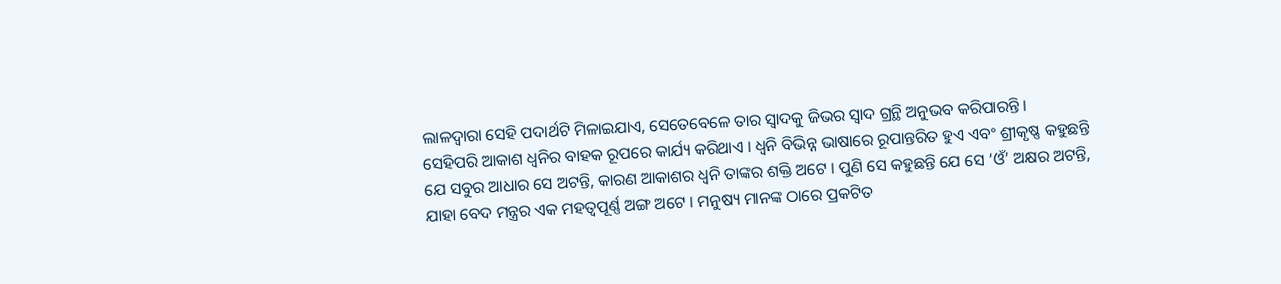ଲାଳଦ୍ୱାରା ସେହି ପଦାର୍ଥଟି ମିଳାଇଯାଏ, ସେତେବେଳେ ତାର ସ୍ୱାଦକୁ ଜିଭର ସ୍ୱାଦ ଗ୍ରନ୍ଥି ଅନୁଭବ କରିପାରନ୍ତି ।
ସେହିପରି ଆକାଶ ଧ୍ୱନିର ବାହକ ରୂପରେ କାର୍ଯ୍ୟ କରିଥାଏ । ଧ୍ୱନି ବିଭିନ୍ନ ଭାଷାରେ ରୂପାନ୍ତରିତ ହୁଏ ଏବଂ ଶ୍ରୀକୃଷ୍ଣ କହୁଛନ୍ତି ଯେ ସବୁର ଆଧାର ସେ ଅଟନ୍ତି, କାରଣ ଆକାଶର ଧ୍ୱନି ତାଙ୍କର ଶକ୍ତି ଅଟେ । ପୁଣି ସେ କହୁଛନ୍ତି ଯେ ସେ ‘ଓଁ’ ଅକ୍ଷର ଅଟନ୍ତି, ଯାହା ବେଦ ମନ୍ତ୍ରର ଏକ ମହତ୍ୱପୂର୍ଣ୍ଣ ଅଙ୍ଗ ଅଟେ । ମନୁଷ୍ୟ ମାନଙ୍କ ଠାରେ ପ୍ରକଟିତ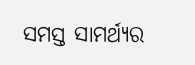ସମସ୍ତ ସାମର୍ଥ୍ୟର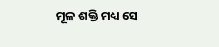ମୂଳ ଶକ୍ତି ମଧ୍ୟ ସେ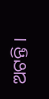ଅଟନ୍ତି ।